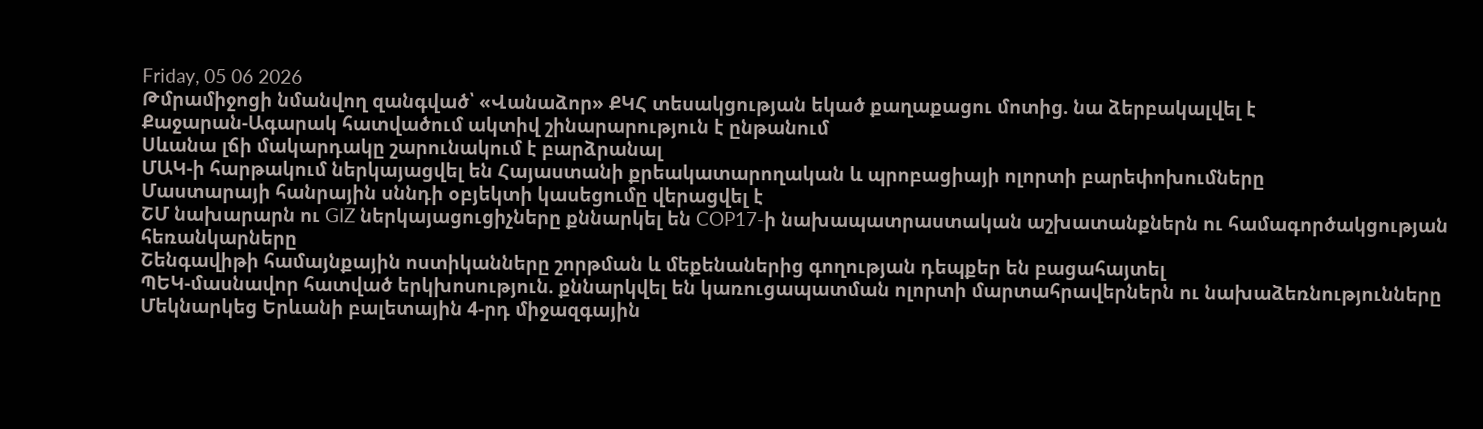Friday, 05 06 2026
Թմրամիջոցի նմանվող զանգված՝ «Վանաձոր» ՔԿՀ տեսակցության եկած քաղաքացու մոտից. նա ձերբակալվել է
Քաջարան-Ագարակ հատվածում ակտիվ շինարարություն է ընթանում
Սևանա լճի մակարդակը շարունակում է բարձրանալ
ՄԱԿ-ի հարթակում ներկայացվել են Հայաստանի քրեակատարողական և պրոբացիայի ոլորտի բարեփոխումները
Մաստարայի հանրային սննդի օբյեկտի կասեցումը վերացվել է
ՇՄ նախարարն ու GIZ ներկայացուցիչները քննարկել են COP17-ի նախապատրաստական աշխատանքներն ու համագործակցության հեռանկարները
Շենգավիթի համայնքային ոստիկանները շորթման և մեքենաներից գողության դեպքեր են բացահայտել
ՊԵԿ-մասնավոր հատված երկխոսություն. քննարկվել են կառուցապատման ոլորտի մարտահրավերներն ու նախաձեռնությունները
Մեկնարկեց Երևանի բալետային 4-րդ միջազգային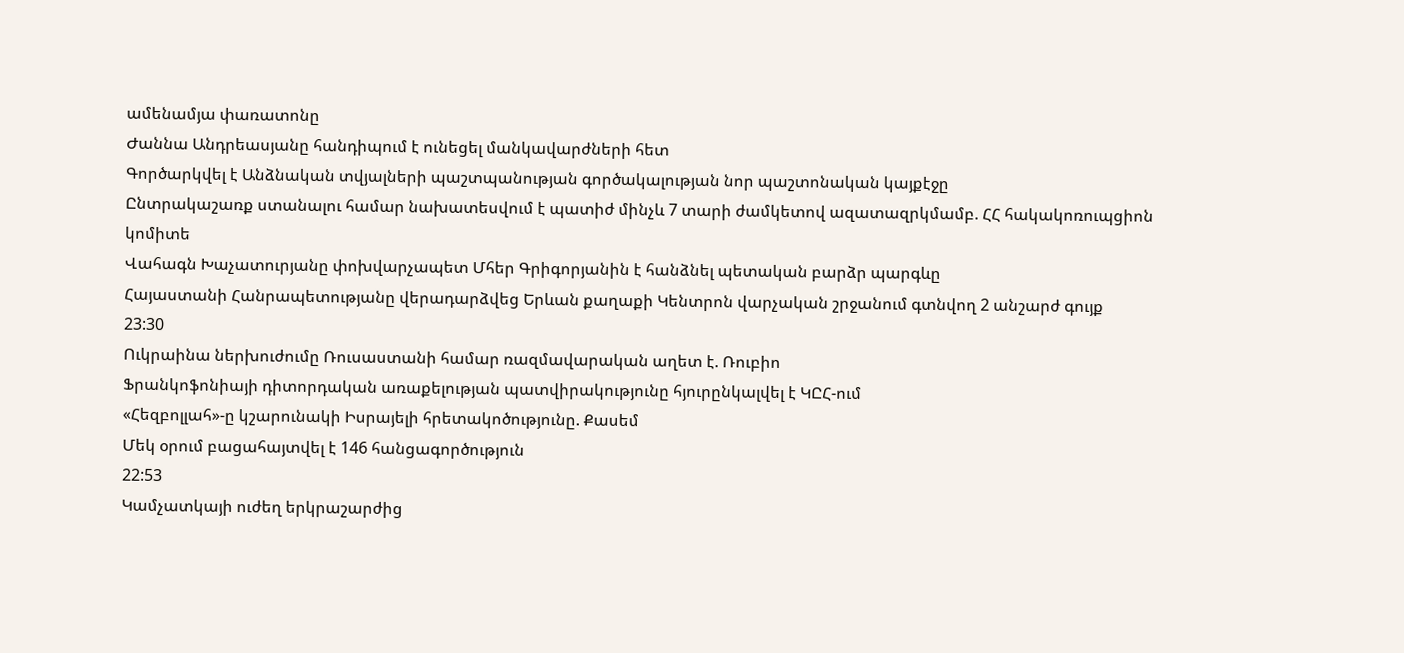ամենամյա փառատոնը
Ժաննա Անդրեասյանը հանդիպում է ունեցել մանկավարժների հետ
Գործարկվել է Անձնական տվյալների պաշտպանության գործակալության նոր պաշտոնական կայքէջը
Ընտրակաշառք ստանալու համար նախատեսվում է պատիժ մինչև 7 տարի ժամկետով ազատազրկմամբ. ՀՀ հակակոռուպցիոն կոմիտե
Վահագն Խաչատուրյանը փոխվարչապետ Մհեր Գրիգորյանին է հանձնել պետական բարձր պարգևը
Հայաստանի Հանրապետությանը վերադարձվեց Երևան քաղաքի Կենտրոն վարչական շրջանում գտնվող 2 անշարժ գույք
23:30
Ուկրաինա ներխուժումը Ռուսաստանի համար ռազմավարական աղետ է. Ռուբիո
Ֆրանկոֆոնիայի դիտորդական առաքելության պատվիրակությունը հյուրընկալվել է ԿԸՀ-ում
«Հեզբոլլահ»-ը կշարունակի Իսրայելի հրետակոծությունը. Քասեմ
Մեկ օրում բացահայտվել է 146 հանցագործություն
22:53
Կամչատկայի ուժեղ երկրաշարժից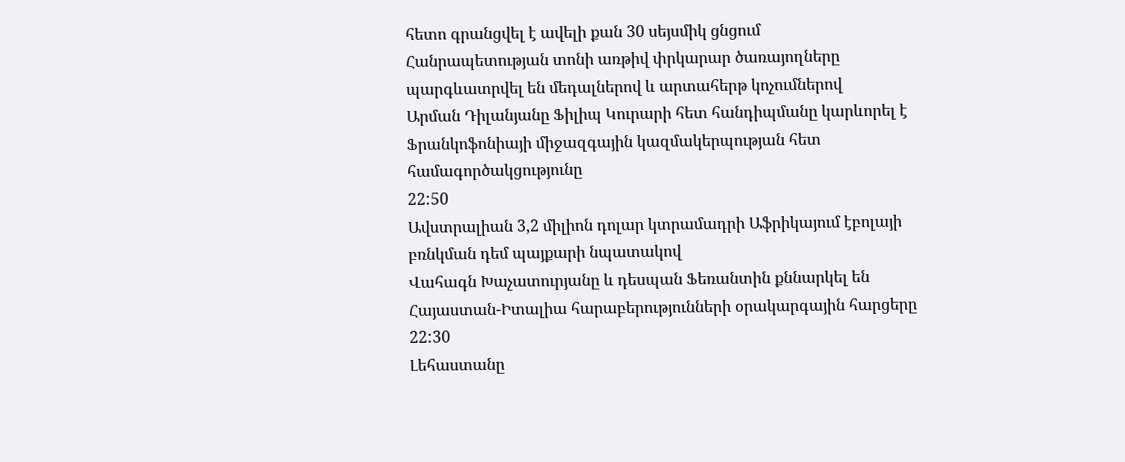հետո գրանցվել է ավելի քան 30 սեյսմիկ ցնցում
Հանրապետության տոնի առթիվ փրկարար ծառայողները պարգևատրվել են մեդալներով և արտահերթ կոչումներով
Արման Դիլանյանը Ֆիլիպ Կուրարի հետ հանդիպմանը կարևորել է Ֆրանկոֆոնիայի միջազգային կազմակերպության հետ համագործակցությունը
22:50
Ավստրալիան 3,2 միլիոն դոլար կտրամադրի Աֆրիկայում էբոլայի բռնկման դեմ պայքարի նպատակով
Վահագն Խաչատուրյանը և դեսպան Ֆեռանտին քննարկել են Հայաստան-Իտալիա հարաբերությունների օրակարգային հարցերը
22:30
Լեհաստանը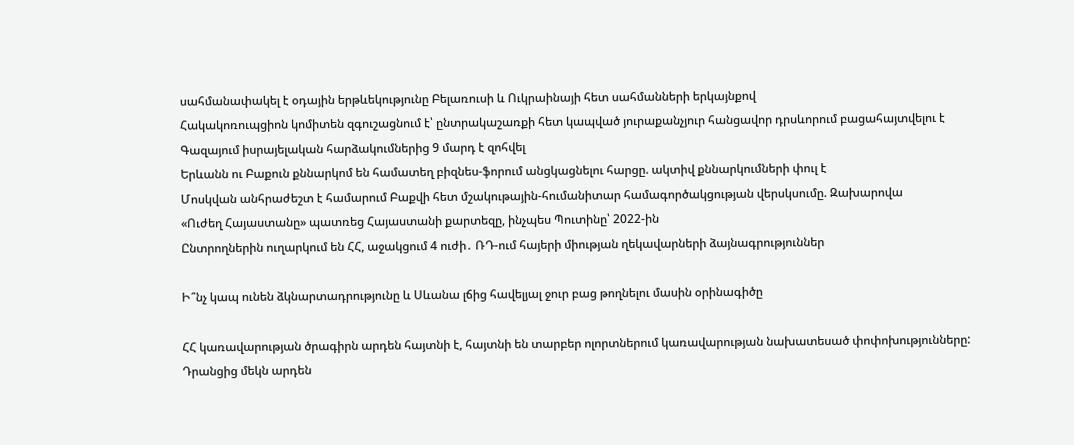սահմանափակել է օդային երթևեկությունը Բելառուսի և Ուկրաինայի հետ սահմանների երկայնքով
Հակակոռուպցիոն կոմիտեն զգուշացնում է՝ ընտրակաշառքի հետ կապված յուրաքանչյուր հանցավոր դրսևորում բացահայտվելու է
Գազայում իսրայելական հարձակումներից 9 մարդ է զոհվել
Երևանն ու Բաքուն քննարկոմ են համատեղ բիզնես-ֆորում անցկացնելու հարցը. ակտիվ քննարկումների փուլ է
Մոսկվան անհրաժեշտ է համարում Բաքվի հետ մշակութային-հումանիտար համագործակցության վերսկսումը. Զախարովա
«Ուժեղ Հայաստանը» պատռեց Հայաստանի քարտեզը, ինչպես Պուտինը՝ 2022-ին
Ընտրողներին ուղարկում են ՀՀ, աջակցում 4 ուժի․ ՌԴ-ում հայերի միության ղեկավարների ձայնագրություններ

Ի՞նչ կապ ունեն ձկնարտադրությունը և Սևանա լճից հավելյալ ջուր բաց թողնելու մասին օրինագիծը

ՀՀ կառավարության ծրագիրն արդեն հայտնի է, հայտնի են տարբեր ոլորտներում կառավարության նախատեսած փոփոխությունները: Դրանցից մեկն արդեն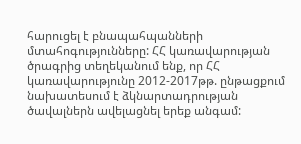հարուցել է բնապահպանների մտահոգությունները: ՀՀ կառավարության ծրագրից տեղեկանում ենք, որ ՀՀ կառավարությունը 2012-2017թթ. ընթացքում նախատեսում է ձկնարտադրության ծավալներն ավելացնել երեք անգամ: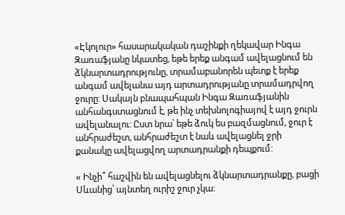«Էկոլուր» հասարակական դաշինքի ղեկավար Ինգա Զառաֆյանը նկատեց, եթե երեք անգամ ավելացնում են ձկնարտադրությունը, տրամաբանորեն պետք է երեք անգամ ավելանա այդ արտադրությանը տրամադրվող ջուրը: Սակայն բնապահպան Ինգա Զառաֆյանին անհանգստացնում է, թե ինչ տեխնոլոգիայով է այդ ջուրն ավելանալու: Ըստ նրա՝ եթե ձուկ ես բազմացնում, ջուր է անհրաժեշտ, անհրաժեշտ է նաև ավելացնել ջրի քանակը ավելացվող արտադրանքի դեպքում:

« Ինչի՞ հաշվին են ավելացնելու ձկնարտադրանքը, բացի Սևանից՝ այնտեղ ուրիշ ջուր չկա: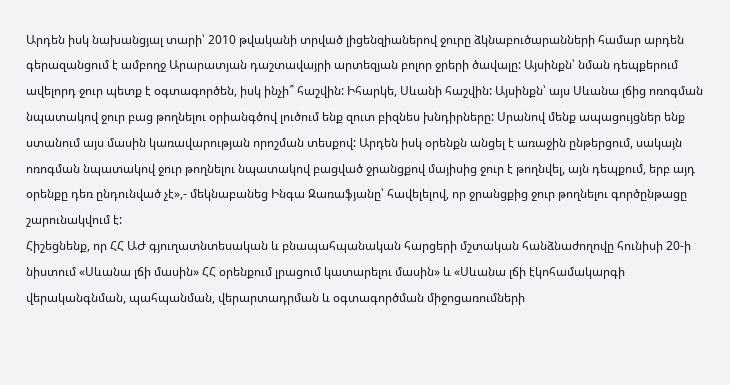Արդեն իսկ նախանցյալ տարի՝ 2010 թվականի տրված լիցենզիաներով ջուրը ձկնաբուծարանների համար արդեն գերազանցում է ամբողջ Արարատյան դաշտավայրի արտեզյան բոլոր ջրերի ծավալը: Այսինքն՝ նման դեպքերում ավելորդ ջուր պետք է օգտագործեն, իսկ ինչի՞ հաշվին: Իհարկե, Սևանի հաշվին: Այսինքն՝ այս Սևանա լճից ոռոգման նպատակով ջուր բաց թողնելու օրիանգծով լուծում ենք զուտ բիզնես խնդիրները: Սրանով մենք ապացույցներ ենք ստանում այս մասին կառավարության որոշման տեսքով: Արդեն իսկ օրենքն անցել է առաջին ընթերցում, սակայն ոռոգման նպատակով ջուր թողնելու նպատակով բացված ջրանցքով մայիսից ջուր է թողնվել, այն դեպքում, երբ այդ օրենքը դեռ ընդունված չէ»,- մեկնաբանեց Ինգա Զառաֆյանը՝ հավելելով, որ ջրանցքից ջուր թողնելու գործընթացը շարունակվում է:
Հիշեցնենք, որ ՀՀ ԱԺ գյուղատնտեսական և բնապահպանական հարցերի մշտական հանձնաժողովը հունիսի 20-ի նիստում «Սևանա լճի մասին» ՀՀ օրենքում լրացում կատարելու մասին» և «Սևանա լճի էկոհամակարգի վերականգնման, պահպանման, վերարտադրման և օգտագործման միջոցառումների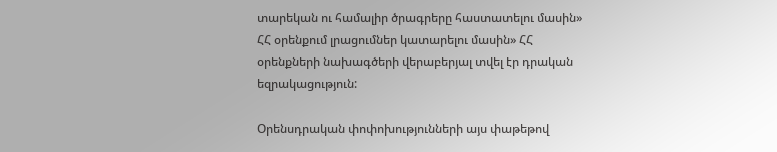տարեկան ու համալիր ծրագրերը հաստատելու մասին» ՀՀ օրենքում լրացումներ կատարելու մասին» ՀՀ օրենքների նախագծերի վերաբերյալ տվել էր դրական եզրակացություն:

Օրենսդրական փոփոխությունների այս փաթեթով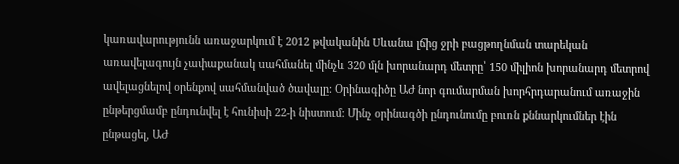կառավարությունն առաջարկում է 2012 թվականին Uևանա լճից ջրի բացթողնման տարեկան առավելագույն չափաքանակ uահմանել մինչև 320 մլն խորանարդ մետրը՝ 150 միլիոն խորանարդ մետրով ավելացնելով օրենքով սահմանված ծավալը: Օրինագիծը ԱԺ նոր գումարման խորհրդարանում առաջին ընթերցմամբ ընդունվել է հունիսի 22-ի նիստում: Մինչ օրինագծի ընդունումը բուռն քննարկումներ էին ընթացել, ԱԺ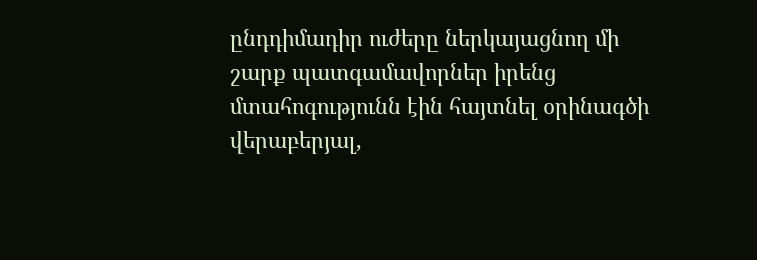ընդդիմադիր ուժերը ներկայացնող մի շարք պատգամավորներ իրենց մտահոգությունն էին հայտնել օրինագծի վերաբերյալ,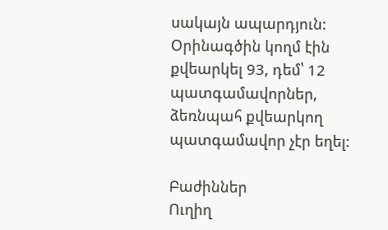սակայն ապարդյուն: Օրինագծին կողմ էին քվեարկել 93, դեմ՝ 12 պատգամավորներ, ձեռնպահ քվեարկող պատգամավոր չէր եղել:

Բաժիններ
Ուղիղ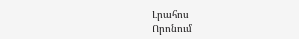Լրահոս
Որոնում